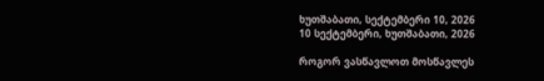ხუთშაბათი, სექტემბერი 10, 2026
10 სექტემბერი, ხუთშაბათი, 2026

როგორ ვასწავლოთ მოსწავლეს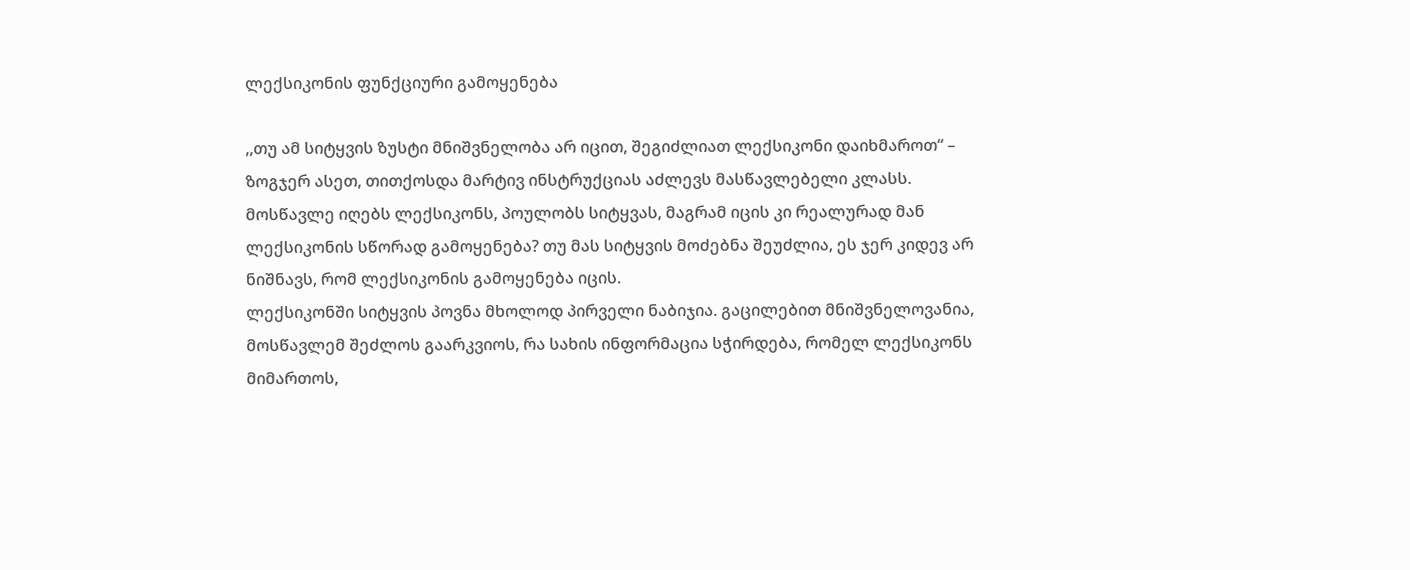ლექსიკონის ფუნქციური გამოყენება

,,თუ ამ სიტყვის ზუსტი მნიშვნელობა არ იცით, შეგიძლიათ ლექსიკონი დაიხმაროთ“ – ზოგჯერ ასეთ, თითქოსდა მარტივ ინსტრუქციას აძლევს მასწავლებელი კლასს. მოსწავლე იღებს ლექსიკონს, პოულობს სიტყვას, მაგრამ იცის კი რეალურად მან ლექსიკონის სწორად გამოყენება? თუ მას სიტყვის მოძებნა შეუძლია, ეს ჯერ კიდევ არ ნიშნავს, რომ ლექსიკონის გამოყენება იცის.
ლექსიკონში სიტყვის პოვნა მხოლოდ პირველი ნაბიჯია. გაცილებით მნიშვნელოვანია, მოსწავლემ შეძლოს გაარკვიოს, რა სახის ინფორმაცია სჭირდება, რომელ ლექსიკონს მიმართოს,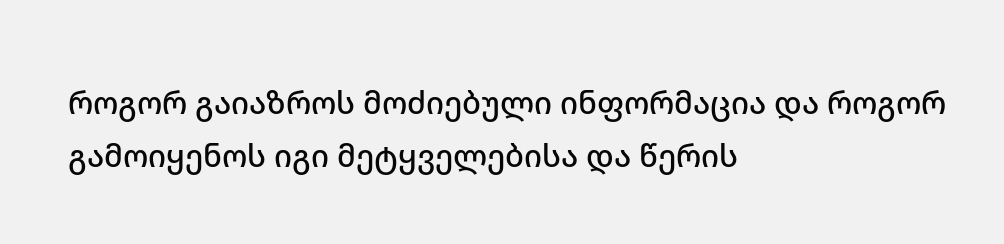როგორ გაიაზროს მოძიებული ინფორმაცია და როგორ გამოიყენოს იგი მეტყველებისა და წერის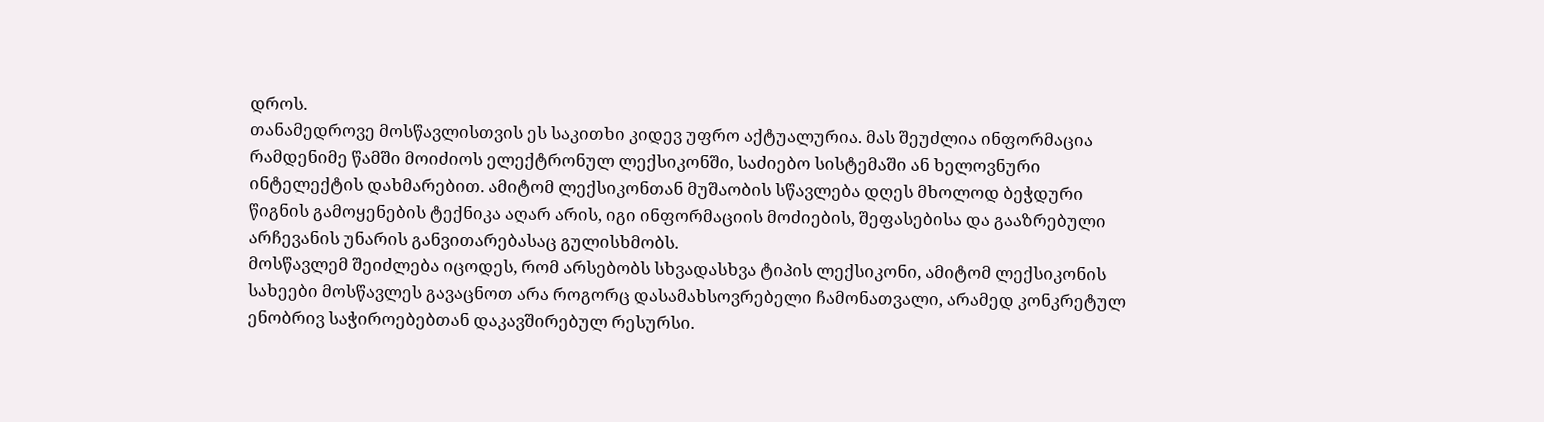დროს.
თანამედროვე მოსწავლისთვის ეს საკითხი კიდევ უფრო აქტუალურია. მას შეუძლია ინფორმაცია რამდენიმე წამში მოიძიოს ელექტრონულ ლექსიკონში, საძიებო სისტემაში ან ხელოვნური ინტელექტის დახმარებით. ამიტომ ლექსიკონთან მუშაობის სწავლება დღეს მხოლოდ ბეჭდური წიგნის გამოყენების ტექნიკა აღარ არის, იგი ინფორმაციის მოძიების, შეფასებისა და გააზრებული არჩევანის უნარის განვითარებასაც გულისხმობს.
მოსწავლემ შეიძლება იცოდეს, რომ არსებობს სხვადასხვა ტიპის ლექსიკონი, ამიტომ ლექსიკონის სახეები მოსწავლეს გავაცნოთ არა როგორც დასამახსოვრებელი ჩამონათვალი, არამედ კონკრეტულ ენობრივ საჭიროებებთან დაკავშირებულ რესურსი.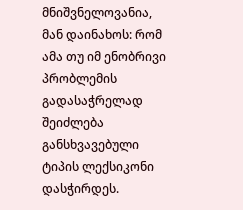მნიშვნელოვანია, მან დაინახოს: რომ ამა თუ იმ ენობრივი პრობლემის გადასაჭრელად შეიძლება განსხვავებული ტიპის ლექსიკონი დასჭირდეს.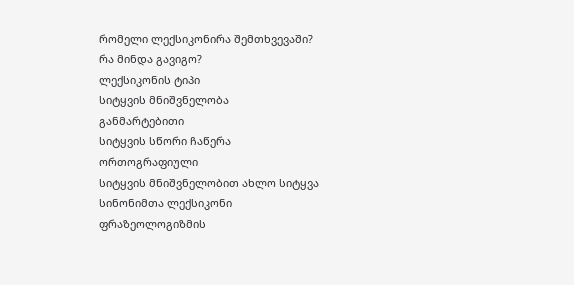რომელი ლექსიკონირა შემთხვევაში?
რა მინდა გავიგო?
ლექსიკონის ტიპი
სიტყვის მნიშვნელობა
განმარტებითი
სიტყვის სწორი ჩაწერა
ორთოგრაფიული
სიტყვის მნიშვნელობით ახლო სიტყვა
სინონიმთა ლექსიკონი
ფრაზეოლოგიზმის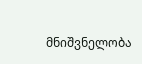მნიშვნელობა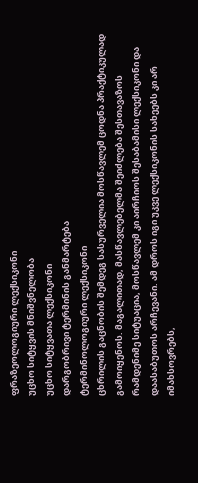ფრაზეოლოგიური ლექსიკონი
უცხო სიტყვის მნიშვნელობა
უცხო სიტყვათა ლექსიკონი
დარგობრივი ტერმინის განმარტება
ტერმინოლოგიური ლექსიკონი
ცხრილის გაცნობის შემდეგ სასურველია მოსწავლემ ცოდნა პრაქტიკულად გამოიყენოს. მაგალითად, მასწავლებელმა შეიძლება შესთავაზოს რამდენიმე სიტუაცია, მოსწავლემ კი აირჩიოს შესაბამისი ლექსიკონი და დაასაბუთოს არჩევანი. ამ დროს იგი უკვე ლექსიკონის სახეებს კი არ იმახსოვრებს,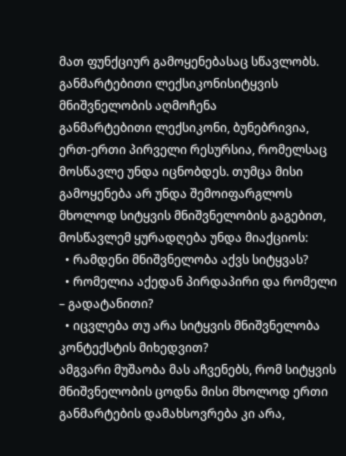მათ ფუნქციურ გამოყენებასაც სწავლობს.
განმარტებითი ლექსიკონისიტყვის მნიშვნელობის აღმოჩენა
განმარტებითი ლექსიკონი, ბუნებრივია, ერთ-ერთი პირველი რესურსია, რომელსაც მოსწავლე უნდა იცნობდეს. თუმცა მისი გამოყენება არ უნდა შემოიფარგლოს მხოლოდ სიტყვის მნიშვნელობის გაგებით, მოსწავლემ ყურადღება უნდა მიაქციოს:
  • რამდენი მნიშვნელობა აქვს სიტყვას?
  • რომელია აქედან პირდაპირი და რომელი – გადატანითი?
  • იცვლება თუ არა სიტყვის მნიშვნელობა კონტექსტის მიხედვით?
ამგვარი მუშაობა მას აჩვენებს, რომ სიტყვის მნიშვნელობის ცოდნა მისი მხოლოდ ერთი განმარტების დამახსოვრება კი არა,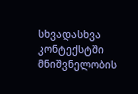სხვადასხვა კონტექსტში მნიშვნელობის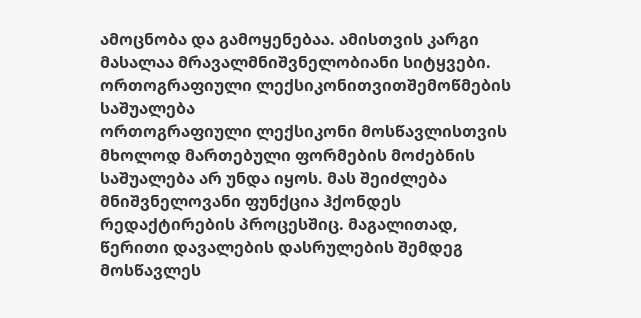ამოცნობა და გამოყენებაა. ამისთვის კარგი მასალაა მრავალმნიშვნელობიანი სიტყვები.
ორთოგრაფიული ლექსიკონითვითშემოწმების საშუალება
ორთოგრაფიული ლექსიკონი მოსწავლისთვის მხოლოდ მართებული ფორმების მოძებნის საშუალება არ უნდა იყოს. მას შეიძლება მნიშვნელოვანი ფუნქცია ჰქონდეს რედაქტირების პროცესშიც. მაგალითად, წერითი დავალების დასრულების შემდეგ მოსწავლეს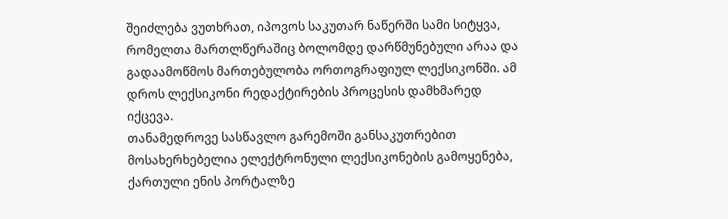შეიძლება ვუთხრათ, იპოვოს საკუთარ ნაწერში სამი სიტყვა, რომელთა მართლწერაშიც ბოლომდე დარწმუნებული არაა და გადაამოწმოს მართებულობა ორთოგრაფიულ ლექსიკონში. ამ დროს ლექსიკონი რედაქტირების პროცესის დამხმარედ იქცევა.
თანამედროვე სასწავლო გარემოში განსაკუთრებით მოსახერხებელია ელექტრონული ლექსიკონების გამოყენება, ქართული ენის პორტალზე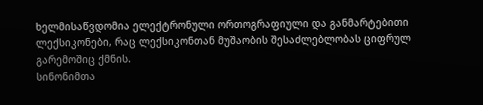ხელმისაწვდომია ელექტრონული ორთოგრაფიული და განმარტებითი ლექსიკონები, რაც ლექსიკონთან მუშაობის შესაძლებლობას ციფრულ გარემოშიც ქმნის.
სინონიმთა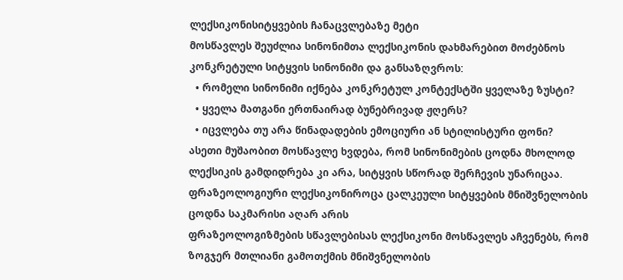ლექსიკონისიტყვების ჩანაცვლებაზე მეტი
მოსწავლეს შეუძლია სინონიმთა ლექსიკონის დახმარებით მოძებნოს კონკრეტული სიტყვის სინონიმი და განსაზღვროს:
  • რომელი სინონიმი იქნება კონკრეტულ კონტექსტში ყველაზე ზუსტი?
  • ყველა მათგანი ერთნაირად ბუნებრივად ჟღერს?
  • იცვლება თუ არა წინადადების ემოციური ან სტილისტური ფონი?
ასეთი მუშაობით მოსწავლე ხვდება, რომ სინონიმების ცოდნა მხოლოდ ლექსიკის გამდიდრება კი არა, სიტყვის სწორად შერჩევის უნარიცაა.
ფრაზეოლოგიური ლექსიკონიროცა ცალკეული სიტყვების მნიშვნელობის ცოდნა საკმარისი აღარ არის
ფრაზეოლოგიზმების სწავლებისას ლექსიკონი მოსწავლეს აჩვენებს, რომ ზოგჯერ მთლიანი გამოთქმის მნიშვნელობის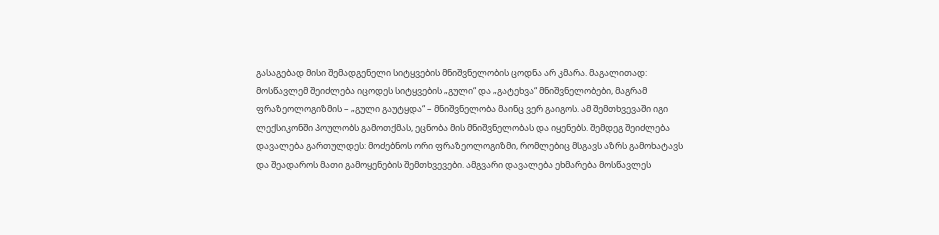გასაგებად მისი შემადგენელი სიტყვების მნიშვნელობის ცოდნა არ კმარა. მაგალითად: მოსწავლემ შეიძლება იცოდეს სიტყვების „გული“ და „გატეხვა“ მნიშვნელობები, მაგრამ ფრაზეოლოგიზმის – „გული გაუტყდა“ – მნიშვნელობა მაინც ვერ გაიგოს. ამ შემთხვევაში იგი ლექსიკონში პოულობს გამოთქმას, ეცნობა მის მნიშვნელობას და იყენებს. შემდეგ შეიძლება დავალება გართულდეს: მოძებნოს ორი ფრაზეოლოგიზმი, რომლებიც მსგავს აზრს გამოხატავს და შეადაროს მათი გამოყენების შემთხვევები. ამგვარი დავალება ეხმარება მოსწავლეს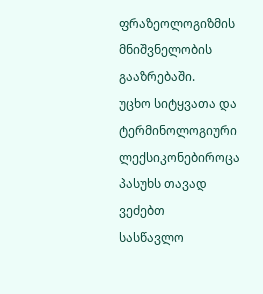ფრაზეოლოგიზმის მნიშვნელობის გააზრებაში.
უცხო სიტყვათა და ტერმინოლოგიური ლექსიკონებიროცა პასუხს თავად ვეძებთ
სასწავლო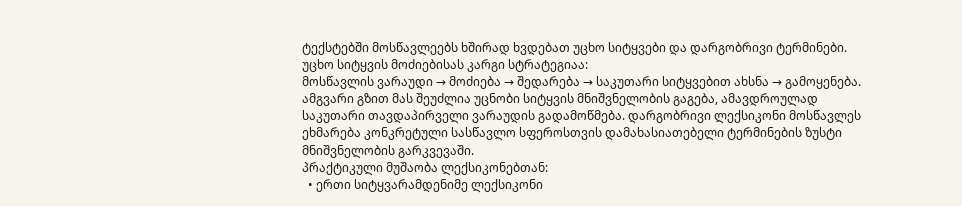ტექსტებში მოსწავლეებს ხშირად ხვდებათ უცხო სიტყვები და დარგობრივი ტერმინები. უცხო სიტყვის მოძიებისას კარგი სტრატეგიაა:
მოსწავლის ვარაუდი → მოძიება → შედარება → საკუთარი სიტყვებით ახსნა → გამოყენება. ამგვარი გზით მას შეუძლია უცნობი სიტყვის მნიშვნელობის გაგება, ამავდროულად საკუთარი თავდაპირველი ვარაუდის გადამოწმება. დარგობრივი ლექსიკონი მოსწავლეს ეხმარება კონკრეტული სასწავლო სფეროსთვის დამახასიათებელი ტერმინების ზუსტი მნიშვნელობის გარკვევაში.
პრაქტიკული მუშაობა ლექსიკონებთან:
  • ერთი სიტყვარამდენიმე ლექსიკონი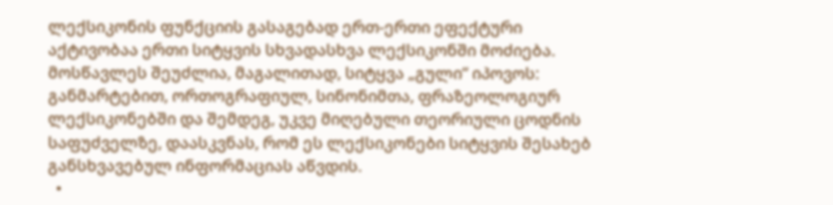ლექსიკონის ფუნქციის გასაგებად ერთ-ერთი ეფექტური აქტივობაა ერთი სიტყვის სხვადასხვა ლექსიკონში მოძიება. მოსწავლეს შეუძლია, მაგალითად, სიტყვა „გული“ იპოვოს: განმარტებით, ორთოგრაფიულ, სინონიმთა, ფრაზეოლოგიურ ლექსიკონებში და შემდეგ, უკვე მიღებული თეორიული ცოდნის საფუძველზე, დაასკვნას, რომ ეს ლექსიკონები სიტყვის შესახებ განსხვავებულ ინფორმაციას აწვდის.
  •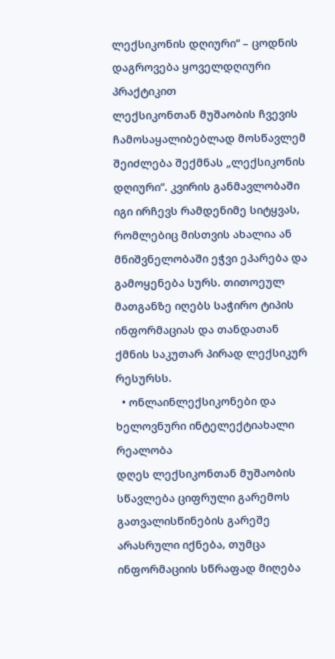ლექსიკონის დღიური“ – ცოდნის დაგროვება ყოველდღიური პრაქტიკით
ლექსიკონთან მუშაობის ჩვევის ჩამოსაყალიბებლად მოსწავლემ შეიძლება შექმნას „ლექსიკონის დღიური“. კვირის განმავლობაში იგი ირჩევს რამდენიმე სიტყვას, რომლებიც მისთვის ახალია ან მნიშვნელობაში ეჭვი ეპარება და გამოყენება სურს. თითოეულ მათგანზე იღებს საჭირო ტიპის ინფორმაციას და თანდათან ქმნის საკუთარ პირად ლექსიკურ რესურსს.
  • ონლაინლექსიკონები და ხელოვნური ინტელექტიახალი რეალობა
დღეს ლექსიკონთან მუშაობის სწავლება ციფრული გარემოს გათვალისწინების გარეშე არასრული იქნება, თუმცა ინფორმაციის სწრაფად მიღება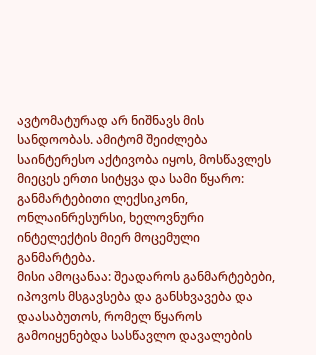ავტომატურად არ ნიშნავს მის სანდოობას. ამიტომ შეიძლება საინტერესო აქტივობა იყოს, მოსწავლეს მიეცეს ერთი სიტყვა და სამი წყარო: განმარტებითი ლექსიკონი, ონლაინრესურსი, ხელოვნური ინტელექტის მიერ მოცემული განმარტება.
მისი ამოცანაა: შეადაროს განმარტებები, იპოვოს მსგავსება და განსხვავება და დაასაბუთოს, რომელ წყაროს გამოიყენებდა სასწავლო დავალების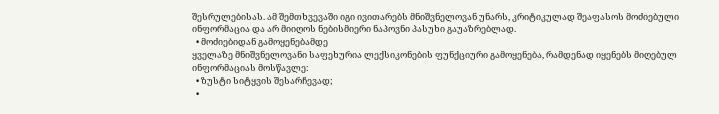შესრულებისას. ამ შემთხვევაში იგი ივითარებს მნიშვნელოვან უნარს, კრიტიკულად შეაფასოს მოძიებული ინფორმაცია და არ მიიღოს ნებისმიერი ნაპოვნი პასუხი გაუაზრებლად.
  • მოძიებიდან გამოყენებამდე
ყველაზე მნიშვნელოვანი საფეხურია ლექსიკონების ფუნქციური გამოყენება, რამდენად იყენებს მიღებულ ინფორმაციას მოსწავლე:
  • ზუსტი სიტყვის შესარჩევად;
  •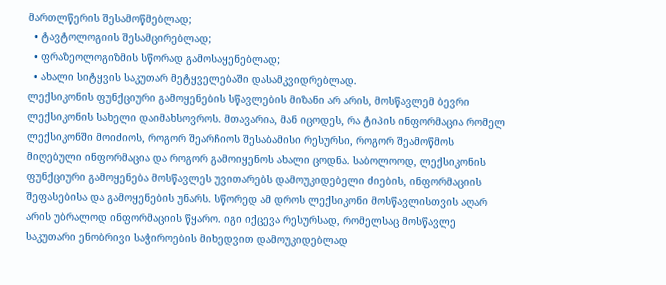მართლწერის შესამოწმებლად;
  • ტავტოლოგიის შესამცირებლად;
  • ფრაზეოლოგიზმის სწორად გამოსაყენებლად;
  • ახალი სიტყვის საკუთარ მეტყველებაში დასამკვიდრებლად.
ლექსიკონის ფუნქციური გამოყენების სწავლების მიზანი არ არის, მოსწავლემ ბევრი ლექსიკონის სახელი დაიმახსოვროს. მთავარია, მან იცოდეს, რა ტიპის ინფორმაცია რომელ ლექსიკონში მოიძიოს, როგორ შეარჩიოს შესაბამისი რესურსი, როგორ შეამოწმოს მიღებული ინფორმაცია და როგორ გამოიყენოს ახალი ცოდნა. საბოლოოდ, ლექსიკონის ფუნქციური გამოყენება მოსწავლეს უვითარებს დამოუკიდებელი ძიების, ინფორმაციის შეფასებისა და გამოყენების უნარს. სწორედ ამ დროს ლექსიკონი მოსწავლისთვის აღარ არის უბრალოდ ინფორმაციის წყარო. იგი იქცევა რესურსად, რომელსაც მოსწავლე საკუთარი ენობრივი საჭიროების მიხედვით დამოუკიდებლად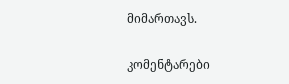მიმართავს.

კომენტარები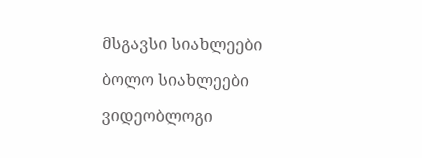მსგავსი სიახლეები

ბოლო სიახლეები

ვიდეობლოგი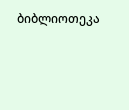ბიბლიოთეკა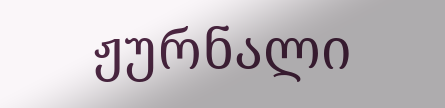ჟურნალი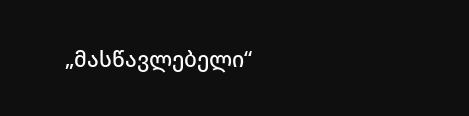„მასწავლებელი“